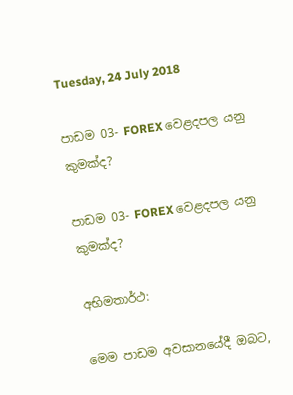Tuesday, 24 July 2018

පාඩම 03- FOREX වෙළදපල යනු කුමක්ද?

පාඩම 03- FOREX වෙළදපල යනු කුමක්ද?

අභිමතාර්ථ:

මෙම පාඩම අවසානයේදී ඔබට,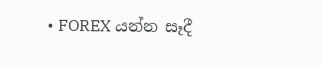• FOREX යන්න සෑදී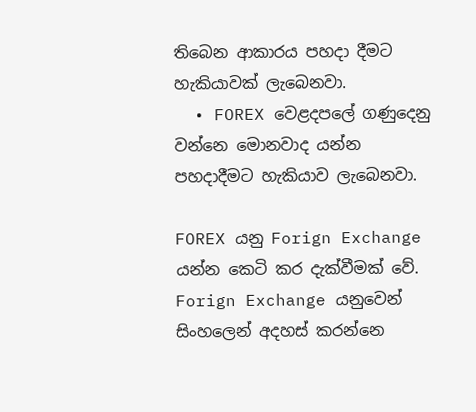තිබෙන ආකාරය පහදා දීමට හැකියාවක් ලැබෙනවා.
  • FOREX වෙළදපලේ ගණුදෙනු වන්නෙ මොනවාද යන්න පහදාදීමට හැකියාව ලැබෙනවා.

FOREX යනු Forign Exchange යන්න කෙටි කර දැක්වීමක් වේ. Forign Exchange යනුවෙන් සිංහලෙන් අදහස් කරන්නෙ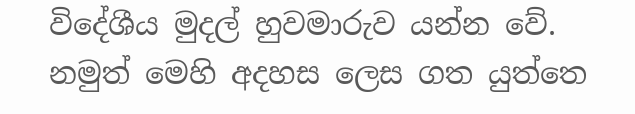විදේශීය මුදල් හුවමාරුව යන්න වේ. නමුත් මෙහි අදහස ලෙස ගත යුත්තෙ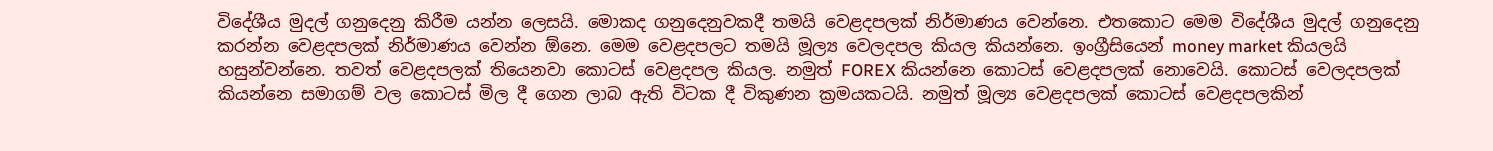විදේශීය මුදල් ගනුදෙනු කිරීම යන්න ලෙසයි. මොකද ගනුදෙනුවකදී තමයි වෙළදපලක් නිර්මාණය වෙන්නෙ. එතකොට මෙම විදේශීය මුදල් ගනුදෙනු කරන්න වෙළදපලක් නිර්මාණය වෙන්න ඕනෙ. මෙම වෙළදපලට තමයි මූල්‍ය වෙලදපල කියල කියන්නෙ. ඉංග්‍රීසියෙන් money market කියලයි හසුන්වන්නෙ. තවත් වෙළදපලක් තියෙනවා කොටස් වෙළදපල කියල. නමුත් FOREX කියන්නෙ කොටස් වෙළදපලක් නොවෙයි. කොටස් වෙලදපලක් කියන්නෙ සමාගම් වල කොටස් මිල දී ගෙන ලාබ ඇති විටක දී විකුණන ක්‍රමයකටයි. නමුත් මූල්‍ය වෙළදපලක් කොටස් වෙළදපලකින්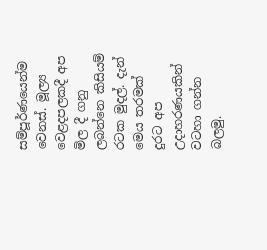සම්පූර්ණයෙන්ම වෙනස්. මූල්‍ය වෙළදපලකදී අප මිල දී ගනු ලබන්නෙ කිසියම් රටක මුදල්. දැන් මෙය තරමක් දුරට අප උදාහරණයකින් වටහා ගන්න බලමු.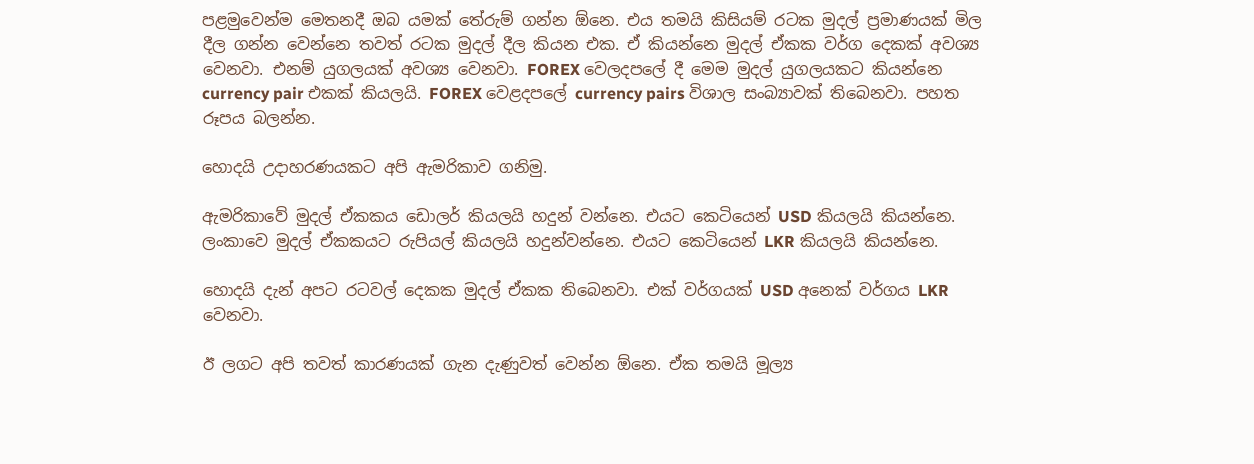පළමුවෙන්ම මෙතනදී ඔබ යමක් තේරුම් ගන්න ඕනෙ. එය තමයි කිසියම් රටක මුදල් ප්‍රමාණයක් මිල දීල ගන්න වෙන්නෙ තවත් රටක මුදල් දීල කියන එක. ඒ කියන්නෙ මුදල් ඒකක වර්ග දෙකක් අවශ්‍ය වෙනවා. එනම් යුගලයක් අවශ්‍ය වෙනවා. FOREX වෙලදපලේ දී මෙම මුදල් යුගලයකට කියන්නෙ currency pair එකක් කියලයි. FOREX වෙළදපලේ currency pairs විශාල සංබ්‍යාවක් තිබෙනවා. පහත රූපය බලන්න.

හොදයි උදාහරණයකට අපි ඇමරිකාව ගනිමු.

ඇමරිකාවේ මුදල් ඒකකය ඩොලර් කියලයි හදුන් වන්නෙ. එයට කෙටියෙන් USD කියලයි කියන්නෙ. ලංකාවෙ මුදල් ඒකකයට රුපියල් කියලයි හදුන්වන්නෙ. එයට කෙටියෙන් LKR කියලයි කියන්නෙ.

හොදයි දැන් අපට රටවල් දෙකක මුදල් ඒකක තිබෙනවා. එක් වර්ගයක් USD අනෙක් වර්ගය LKR වෙනවා.

ඊ ලගට අපි තවත් කාරණයක් ගැන දැණුවත් වෙන්න ඕනෙ. ඒක තමයි මූල්‍ය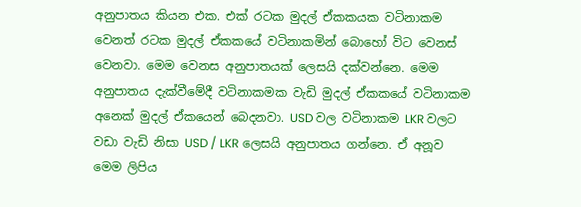අනුපාතය කියන එක. එක් රටක මුදල් ඒකකයක වටිනාකම වෙනත් රටක මුදල් ඒකකයේ වටිනාකමින් බොහෝ විට වෙනස් වෙනවා. මෙම වෙනස අනුපාතයක් ලෙසයි දක්වන්නෙ. මෙම අනුපාතය දැක්වීමේදී වටිනාකමක වැඩි මුදල් ඒකකයේ වටිනාකම අනෙක් මුදල් ඒකයෙන් බෙදනවා. USD වල වටිනාකම LKR වලට වඩා වැඩි නිසා USD / LKR ලෙසයි අනුපාතය ගන්නෙ. ඒ අනූව මෙම ලිපිය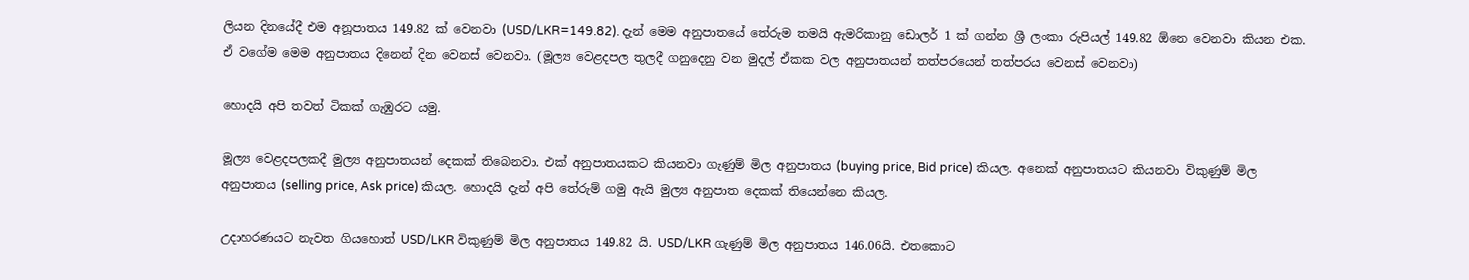ලියන දිනයේදී එම අනූපාතය 149.82 ක් වෙනවා (USD/LKR=149.82). දැන් මෙම අනුපාතයේ තේරුම තමයි ඇමරිකානු ඩොලර් 1 ක් ගන්න ශ්‍රී ලංකා රුපියල් 149.82 ඕනෙ වෙනවා කියන එක. ඒ වගේම මෙම අනුපාතය දිනෙන් දින වෙනස් වෙනවා. (මූල්‍ය වෙළදපල තුලදී ගනුදෙනු වන මුදල් ඒකක වල අනුපාතයන් තත්පරයෙන් තත්පරය වෙනස් වෙනවා)

හොදයි අපි තවත් ටිකක් ගැඹුරට යමු.

මූල්‍ය වෙළදපලකදී මුල්‍ය අනුපාතයන් දෙකක් තිබෙනවා. එක් අනුපාතයකට කියනවා ගැණුම් මිල අනුපාතය (buying price, Bid price) කියල. අනෙක් අනුපාතයට කියනවා විකුණුම් මිල අනුපාතය (selling price, Ask price) කියල. හොදයි දැන් අපි තේරුම් ගමු ඇයි මුල්‍ය අනුපාත දෙකක් තියෙන්නෙ කියල.

උදාහරණයට නැවත ගියහොත් USD/LKR විකුණුම් මිල අනුපාතය 149.82 යි. USD/LKR ගැණුම් මිල අනුපාතය 146.06යි. එතකොට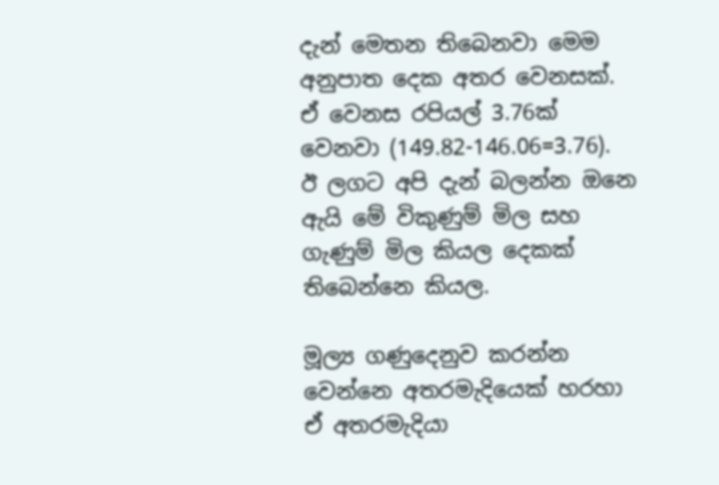දැන් මෙතන තිබෙනවා මෙම අනුපාත දෙක අතර වෙනසක්. ඒ වෙනස රපියල් 3.76ක් වෙනවා (149.82-146.06=3.76). ඊ ලගට අපි දැන් බලන්න ඔනෙ ඇයි මේ විකුණුම් මිල සහ ගැණුම් මිල කියල දෙකක් තිබෙන්නෙ කියල.

මූල්‍ය ගණුදෙනුව කරන්න වෙන්නෙ අතරමැදියෙක් හරහා ඒ අතරමැදියා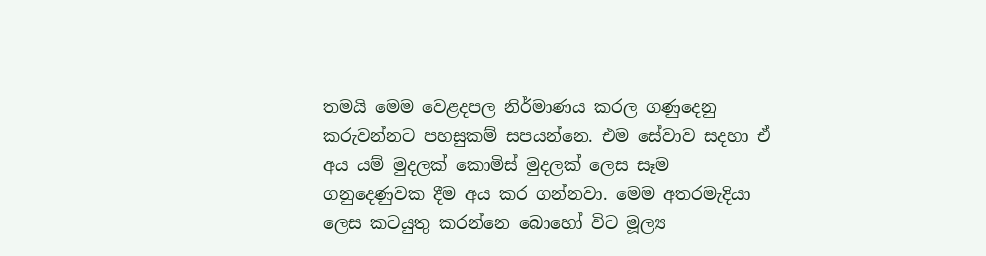තමයි මෙම වෙළදපල නිර්මාණය කරල ගණුදෙනු කරුවන්නට පහසුකම් සපයන්නෙ. එම සේවාව සදහා ඒ අය යම් මුදලක් කොමිස් මුදලක් ලෙස සෑම ගනුදෙණුවක දීම අය කර ගන්නවා. මෙම අතරමැදියා ලෙස කටයුතු කරන්නෙ බොහෝ විට මූල්‍ය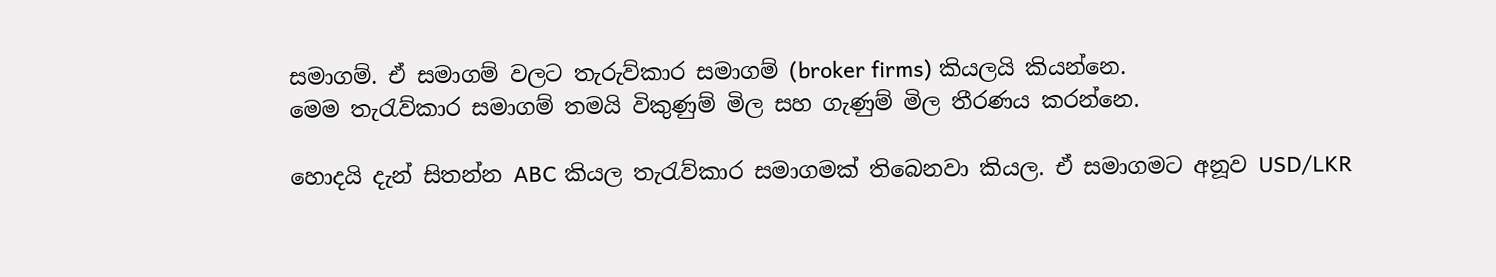සමාගම්. ඒ සමාගම් වලට තැරුව්කාර සමාගම් (broker firms) කියලයි කියන්නෙ.
මෙම තැරැව්කාර සමාගම් තමයි විකුණුම් මිල සහ ගැණුම් මිල තීරණය කරන්නෙ.

හොදයි දැන් සිතන්න ABC කියල තැරැව්කාර සමාගමක් තිබෙනවා කියල. ඒ සමාගමට අනූව USD/LKR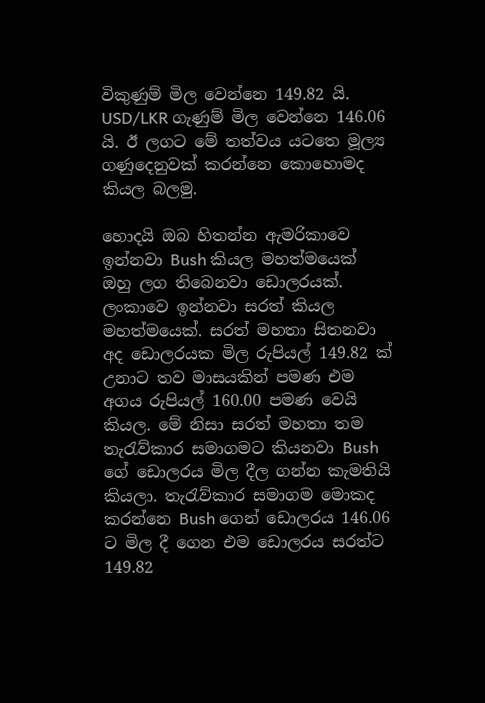විකුණුම් මිල වෙන්නෙ 149.82 යි. USD/LKR ගැණුම් මිල වෙන්නෙ 146.06 යි. ඊ ලගට මේ තත්වය යටතෙ මූල්‍ය ගණුදෙනුවක් කරන්නෙ කොහොමද කියල බලමු.

හොදයි ඔබ හිතන්න ඇමරිකාවෙ ඉන්නවා Bush කියල මහත්මයෙක් ඔහු ලග තිබෙනවා ඩොලරයක්. ලංකාවෙ ඉන්නවා සරත් කියල මහත්මයෙක්. සරත් මහතා සිතනවා අද ඩොලරයක මිල රුපියල් 149.82 ක් උනාට තව මාසයකින් පමණ එම අගය රුපියල් 160.00 පමණ වෙයි කියල. මේ නිසා සරත් මහතා තම තැරැව්කාර සමාගමට කියනවා Bush ගේ ඩොලරය මිල දීල ගන්න කැමතියි කියලා. තැරැව්කාර සමාගම මොකද කරන්නෙ Bush ගෙන් ඩොලරය 146.06 ට මිල දී ගෙන එම ඩොලරය සරත්ට 149.82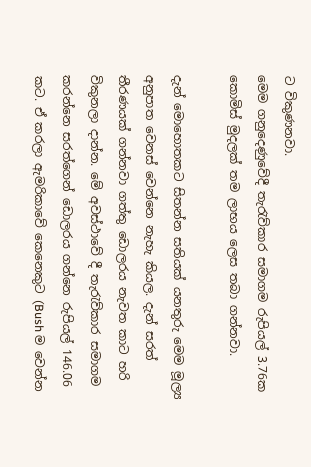ට විකුණනවා.
මෙම ගනුදෙණුවේදී තැරැව්කාර සමාගම රුපියල් 3.76ක කොමිස් මුදලක් තම ලාභය ලෙස තබා ගන්නවා.

දැන් මොහොතකට සිතන්න සතියක් යනතුරු මෙම මූල්‍ය අනුපාත වෙනස් වෙන්නෙ නැහැ කියල. දැන් සරත් තීරණයක් ගන්නවා ගත්තු ඩොලරය නැවත කාට හරි විකුනලා දාන්න. මේ අවස්ථාවේ දී තැරැව්කාර සමාගම කරන්නෙ සරත්ගෙන් ඩොලරය ගන්නෙ රුපියල් 146.06 කට. ඒ කරලා ඇමරිකාවේ කෙනෙකුට (Bush ම වෙන්න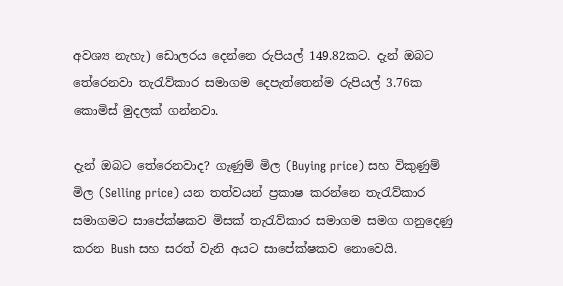අවශ්‍ය නැහැ) ඩොලරය දෙන්නෙ රුපියල් 149.82කට. දැන් ඔබට තේරෙනවා තැරැව්කාර සමාගම දෙපැත්තෙන්ම රුපියල් 3.76ක කොමිස් මුදලක් ගන්නවා.

දැන් ඔබට තේරෙනවාද? ගැණුම් මිල (Buying price) සහ විකුණුම් මිල (Selling price) යන තත්වයන් ප්‍රකාෂ කරන්නෙ තැරැව්කාර සමාගමට සාපේක්ෂකව මිසක් තැරැව්කාර සමාගම සමග ගනුදෙණු කරන Bush සහ සරත් වැනි අයට සාපේක්ෂකව නොවෙයි.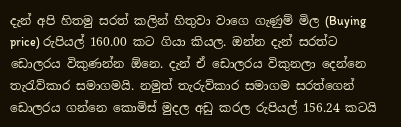දැන් අපි හිතමු සරත් කලින් හිතුවා වාගෙ ගැණුම් මිල (Buying price) රුපියල් 160.00 කට ගියා කියල. ඔන්න දැන් සරත්ට ඩොලරය විකුණන්න ඕනෙ. දැන් ඒ ඩොලරය විකුනලා දෙන්නෙ තැරැව්කාර සමාගමයි. නමුත් තැරුව්කාර සමාගම සරත්ගෙන් ඩොලරය ගන්නෙ කොමිස් මුදල අඩු කරල රුපියල් 156.24 කටයි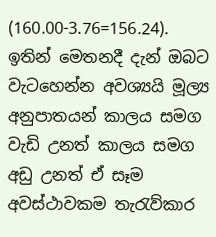(160.00-3.76=156.24). ඉතින් මෙතනදී දැන් ඔබට වැටහෙන්න අවශ්‍යයි මූල්‍ය අනුපාතයන් කාලය සමග වැඩි උනත් කාලය සමග අඩු උනත් ඒ සෑම අවස්ථාවකම තැරැව්කාර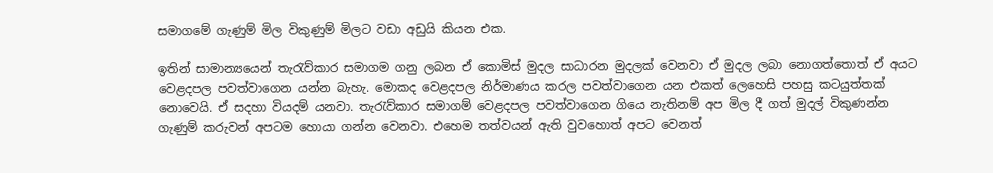සමාගමේ ගැණුම් මිල විකුණුම් මිලට වඩා අඩුයි කියන එක.

ඉතින් සාමාන්‍යයෙන් තැරැව්කාර සමාගම ගනු ලබන ඒ කොමිස් මුදල සාධාරන මුදලක් වෙනවා ඒ මුදල ලබා නොගත්තොත් ඒ අයට වෙළදපල පවත්වාගෙන යන්න බැහැ. මොකද වෙළදපල නිර්මාණය කරල පවත්වාගෙන යන එකත් ලෙහෙසි පහසු කටයුත්තක් නොවෙයි. ඒ සදහා වියදම් යනවා. තැරැව්කාර සමාගම් වෙළදපල පවත්වාගෙන ගියෙ නැතිනම් අප මිල දී ගත් මුදල් විකුණන්න ගැණුම් කරුවන් අපටම හොයා ගන්න වෙනවා. එහෙම තත්වයන් ඇති වුවහොත් අපට වෙනත්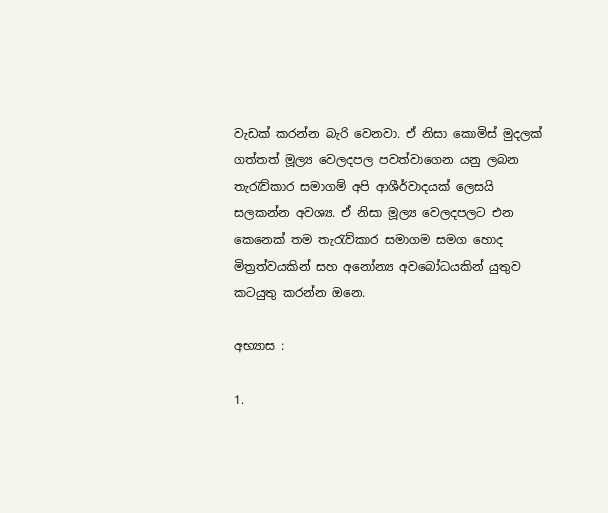වැඩක් කරන්න බැරි වෙනවා. ඒ නිසා කොමිස් මුදලක් ගත්තත් මූල්‍ය වෙලදපල පවත්වාගෙන යනු ලබන තැරැව්කාර සමාගම් අපි ආශීර්වාදයක් ලෙසයි සලකන්න අවශ්‍ය. ඒ නිසා මූල්‍ය වෙලදපලට එන කෙනෙක් තම තැරැව්කාර සමාගම සමග හොද මිත්‍රත්වයකින් සහ අනෝන්‍ය අවබෝධයකින් යුතුව කටයුතු කරන්න ඔනෙ.

අභ්‍යාස :

1.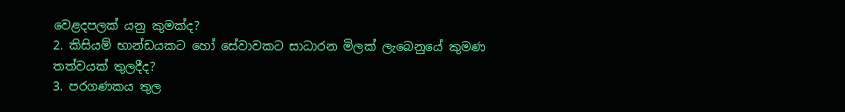වෙළදපලක් යනු කුමක්ද?
2. කිසියම් භාන්ඩයකට හෝ සේවාවකට සාධාරන මිලක් ලැබෙනුයේ කුමණ තත්වයක් තුලදීද?
3. පරගණකය තුල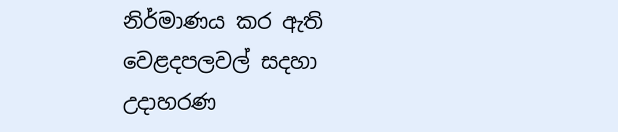නිර්මාණය කර ඇති වෙළදපලවල් සදහා උදාහරණ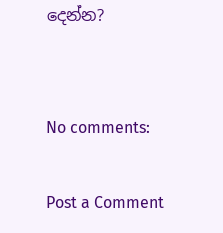දෙන්න?


No comments:

Post a Comment